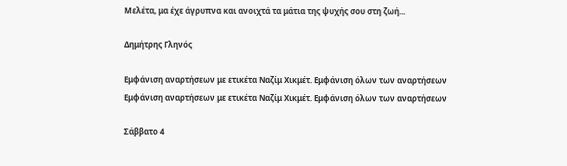Μελέτα, μα έχε άγρυπνα και ανοιχτά τα μάτια της ψυχής σου στη ζωή...

Δημήτρης Γληνός

Εμφάνιση αναρτήσεων με ετικέτα Ναζίμ Χικμέτ. Εμφάνιση όλων των αναρτήσεων
Εμφάνιση αναρτήσεων με ετικέτα Ναζίμ Χικμέτ. Εμφάνιση όλων των αναρτήσεων

Σάββατο 4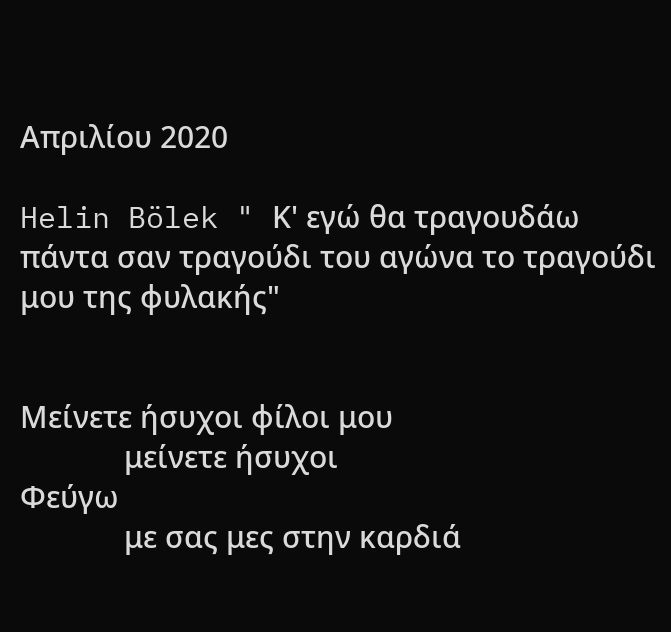Απριλίου 2020

Helin Bölek " Κ' εγώ θα τραγουδάω πάντα σαν τραγούδι του αγώνα το τραγούδι μου της φυλακής"


Μείνετε ήσυχοι φίλοι μου
             μείνετε ήσυχοι
Φεύγω
             με σας μες στην καρδιά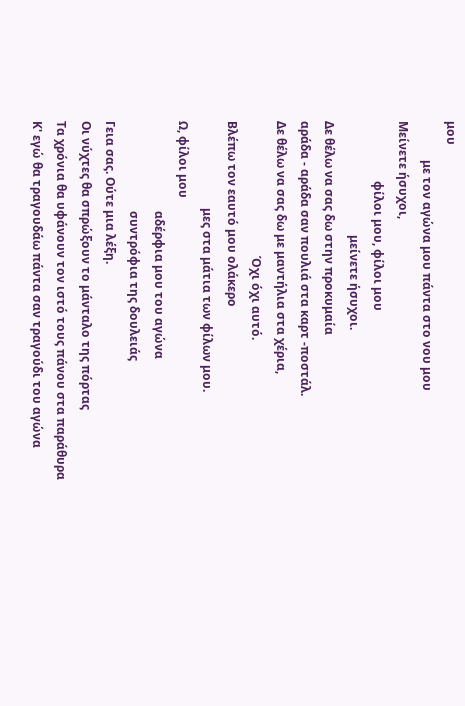μου
             με τον αγώνα μου πάντα στο νου μου
Μείνετε ήσυχοι,
                    φίλοι μου, φίλοι μου
                                      μείνετε ήσυχοι.
Δε θέλω να σας δω στην προκυμαία
αράδα - αράδα σαν πουλιά στα καρτ -ποστάλ.
Δε θέλω να σας δω με μαντήλια στα χέρια,
                                             Όχι όχι αυτό.
Βλέπω τον εαυτό μου ολάκερο
                             μες στα μάτια των φίλων μου.
Ω, φίλοι μου
                              αδέρφια μου του αγώνα
                              συντρόφια της δουλειάς
Γεια σας. Ούτε μια λέξη.
Οι νύχτες θα σπρώξουν το μάνταλο της πόρτας
Τα χρόνια θα υφάνουν τον ιστό τους πάνου στα παράθυρα
Κ' εγώ θα τραγουδάω πάντα σαν τραγούδι του αγώνα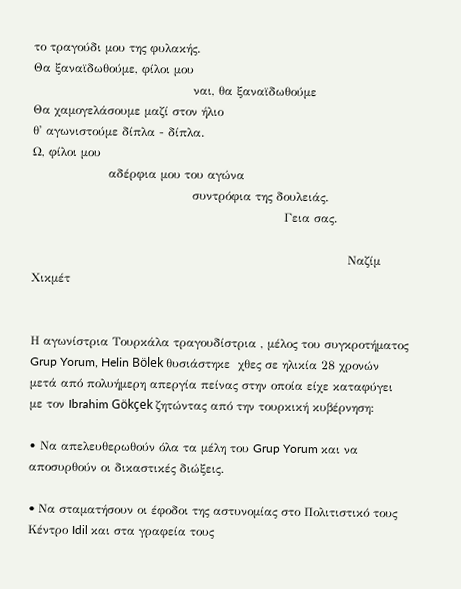το τραγούδι μου της φυλακής.
Θα ξαναϊδωθούμε, φίλοι μου
                                        ναι, θα ξαναϊδωθούμε
Θα χαμογελάσουμε μαζί στον ήλιο
θ' αγωνιστούμε δίπλα - δίπλα.
Ω, φίλοι μου
                   αδέρφια μου του αγώνα
                                        συντρόφια της δουλειάς.
                                                               Γεια σας.

                                                                               Ναζίμ Χικμέτ


Η αγωνίστρια Τουρκάλα τραγουδίστρια , μέλος του συγκροτήματος Grup Yorum, Helin Bölek θυσιάστηκε  χθες σε ηλικία 28 χρονών μετά από πολυήμερη απεργία πείνας στην οποία είχε καταφύγει με τον Ibrahim Gökçek ζητώντας από την τουρκική κυβέρνηση:

• Να απελευθερωθούν όλα τα μέλη του Grup Yorum και να αποσυρθούν οι δικαστικές διώξεις.

• Nα σταματήσουν οι έφοδοι της αστυνομίας στο Πολιτιστικό τους Κέντρο Idil και στα γραφεία τους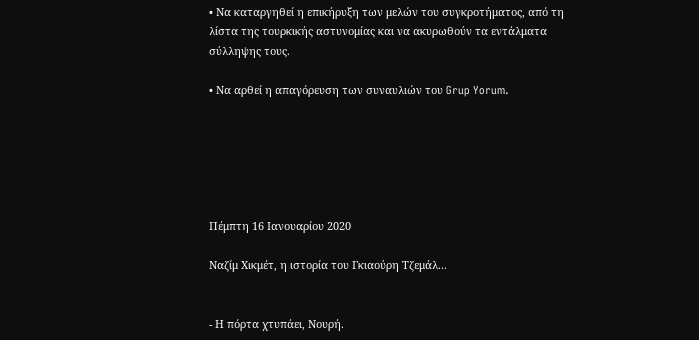• Να καταργηθεί η επικήρυξη των μελών του συγκροτήματος, από τη λίστα της τουρκικής αστυνομίας και να ακυρωθούν τα εντάλματα σύλληψης τους.

• Να αρθεί η απαγόρευση των συναυλιών του Grup Yorum.






Πέμπτη 16 Ιανουαρίου 2020

Ναζίμ Χικμέτ, η ιστορία του Γκιαούρη Τζεμάλ...


- Η πόρτα χτυπάει, Νουρή.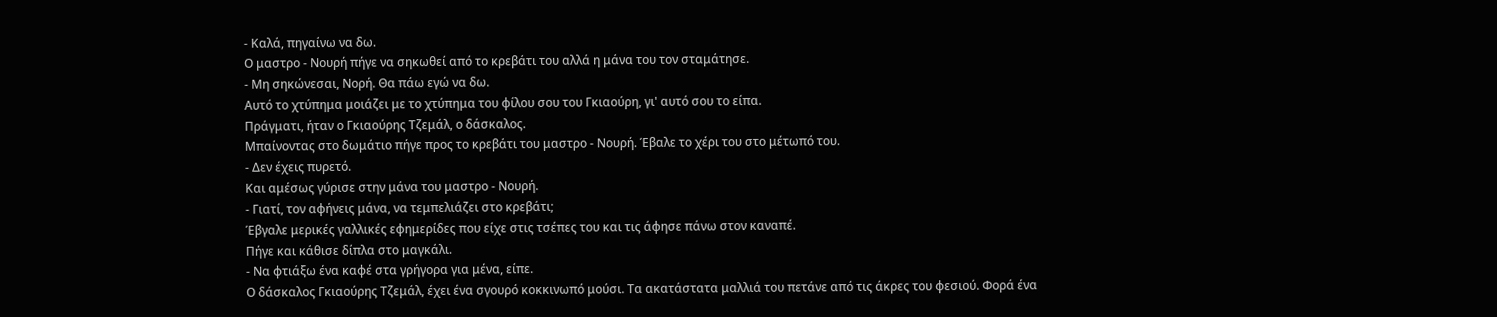- Καλά, πηγαίνω να δω.
Ο μαστρο - Νουρή πήγε να σηκωθεί από το κρεβάτι του αλλά η μάνα του τον σταμάτησε.
- Μη σηκώνεσαι, Νορή. Θα πάω εγώ να δω.
Αυτό το χτύπημα μοιάζει με το χτύπημα του φίλου σου του Γκιαούρη, γι' αυτό σου το είπα.
Πράγματι, ήταν ο Γκιαούρης Τζεμάλ, ο δάσκαλος.
Μπαίνοντας στο δωμάτιο πήγε προς το κρεβάτι του μαστρο - Νουρή. Έβαλε το χέρι του στο μέτωπό του.
- Δεν έχεις πυρετό.
Και αμέσως γύρισε στην μάνα του μαστρο - Νουρή.
- Γιατί, τον αφήνεις μάνα, να τεμπελιάζει στο κρεβάτι;
Έβγαλε μερικές γαλλικές εφημερίδες που είχε στις τσέπες του και τις άφησε πάνω στον καναπέ.
Πήγε και κάθισε δίπλα στο μαγκάλι.
- Να φτιάξω ένα καφέ στα γρήγορα για μένα, είπε.
Ο δάσκαλος Γκιαούρης Τζεμάλ, έχει ένα σγουρό κοκκινωπό μούσι. Τα ακατάστατα μαλλιά του πετάνε από τις άκρες του φεσιού. Φορά ένα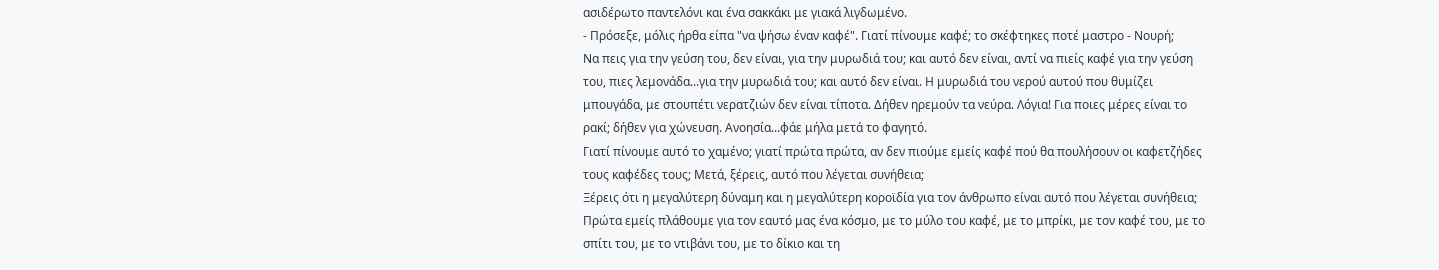ασιδέρωτο παντελόνι και ένα σακκάκι με γιακά λιγδωμένο.
- Πρόσεξε, μόλις ήρθα είπα "να ψήσω έναν καφέ". Γιατί πίνουμε καφέ; το σκέφτηκες ποτέ μαστρο - Νουρή;
Να πεις για την γεύση του, δεν είναι, για την μυρωδιά του; και αυτό δεν είναι, αντί να πιείς καφέ για την γεύση του, πιες λεμονάδα...για την μυρωδιά του; και αυτό δεν είναι. Η μυρωδιά του νερού αυτού που θυμίζει μπουγάδα, με στουπέτι νερατζιών δεν είναι τίποτα. Δήθεν ηρεμούν τα νεύρα. Λόγια! Για ποιες μέρες είναι το ρακί; δήθεν για χώνευση. Ανοησία...φάε μήλα μετά το φαγητό.
Γιατί πίνουμε αυτό το χαμένο; γιατί πρώτα πρώτα, αν δεν πιούμε εμείς καφέ πού θα πουλήσουν οι καφετζήδες τους καφέδες τους; Μετά, ξέρεις, αυτό που λέγεται συνήθεια;
Ξέρεις ότι η μεγαλύτερη δύναμη και η μεγαλύτερη κοροϊδία για τον άνθρωπο είναι αυτό που λέγεται συνήθεια; Πρώτα εμείς πλάθουμε για τον εαυτό μας ένα κόσμο, με το μύλο του καφέ, με το μπρίκι, με τον καφέ του, με το σπίτι του, με το ντιβάνι του, με το δίκιο και τη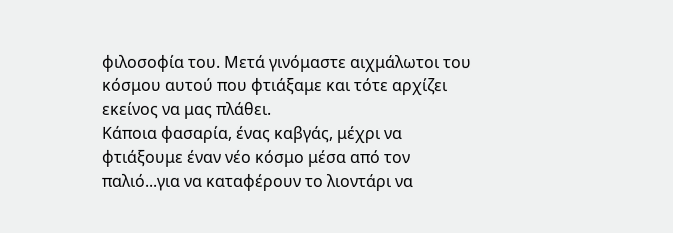φιλοσοφία του. Μετά γινόμαστε αιχμάλωτοι του κόσμου αυτού που φτιάξαμε και τότε αρχίζει εκείνος να μας πλάθει.
Κάποια φασαρία, ένας καβγάς, μέχρι να φτιάξουμε έναν νέο κόσμο μέσα από τον παλιό...για να καταφέρουν το λιοντάρι να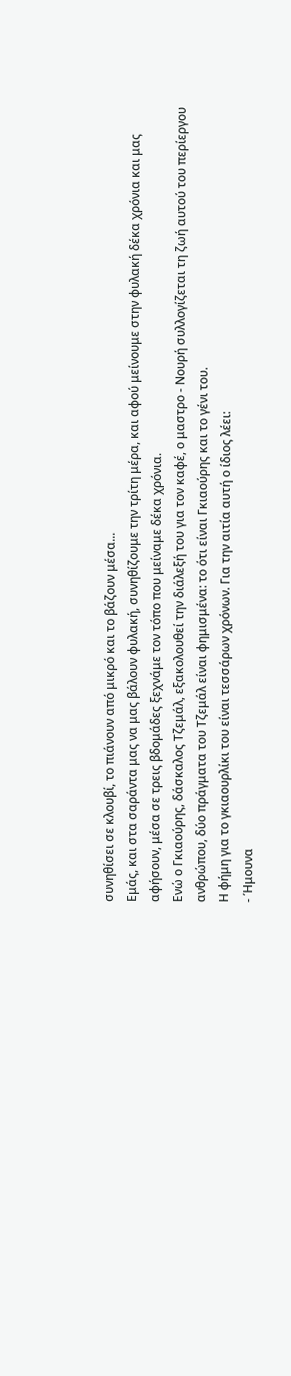συνηθίσει σε κλουβί, το πιάνουν από μικρό και το βάζουν μέσα...
Εμάς, και στα σαράντα μας να μας βάλουν φυλακή, συνηθίζουμε την τρίτη μέρα, και αφού μείνουμε στην φυλακή δέκα χρόνια και μας αφήσουν, μέσα σε τρεις βδομάδες ξεχνάμε τον τόπο που μείναμε δέκα χρόνια.
Ενώ ο Γκιαούρης, δάσκαλος Τζεμάλ, εξακολουθεί την διάλεξή του για τον καφέ, ο μαστρο - Νουρή συλλογίζεται τη ζωή αυτού του περίεργου ανθρώπου, δύο πράγματα του Τζεμάλ είναι φημισμένα: το ότι είναι Γκιαούρης και το γένι του.
Η φήμη για το γκιαουρλίκι του είναι τεσσάρων χρόνων. Για την αιτία αυτή ο ίδιος λέει:
- Ήμουνα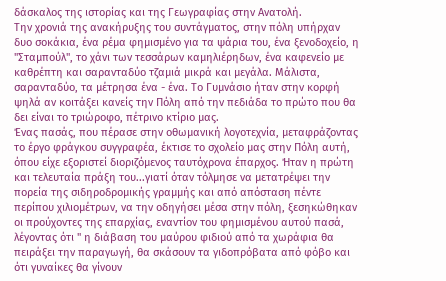δάσκαλος της ιστορίας και της Γεωγραφίας στην Ανατολή.
Την χρονιά της ανακήρυξης του συντάγματος, στην πόλη υπήρχαν δυο σοκάκια, ένα ρέμα φημισμένο για τα ψάρια του, ένα ξενοδοχείο, η "Σταμπούλ", το χάνι των τεσσάρων καμηλιέρηδων, ένα καφενείο με καθρέπτη και σαρανταδύο τζαμιά μικρά και μεγάλα. Μάλιστα, σαρανταδύο, τα μέτρησα ένα - ένα. Το Γυμνάσιο ήταν στην κορφή ψηλά αν κοιτάξει κανείς την Πόλη από την πεδιάδα το πρώτο που θα δει είναι το τριώροφο, πέτρινο κτίριο μας.
Ένας πασάς, που πέρασε στην οθωμανική λογοτεχνία, μεταφράζοντας το έργο φράγκου συγγραφέα, έκτισε το σχολείο μας στην Πόλη αυτή, όπου είχε εξοριστεί διοριζόμενος ταυτόχρονα έπαρχος. Ήταν η πρώτη και τελευταία πράξη του...γιατί όταν τόλμησε να μετατρέψει την πορεία της σιδηροδρομικής γραμμής και από απόσταση πέντε περίπου χιλιομέτρων, να την οδηγήσει μέσα στην πόλη, ξεσηκώθηκαν οι προύχοντες της επαρχίας, εναντίον του φημισμένου αυτού πασά, λέγοντας ότι " η διάβαση του μαύρου φιδιού από τα χωράφια θα πειράξει την παραγωγή, θα σκάσουν τα γιδοπρόβατα από φόβο και ότι γυναίκες θα γίνουν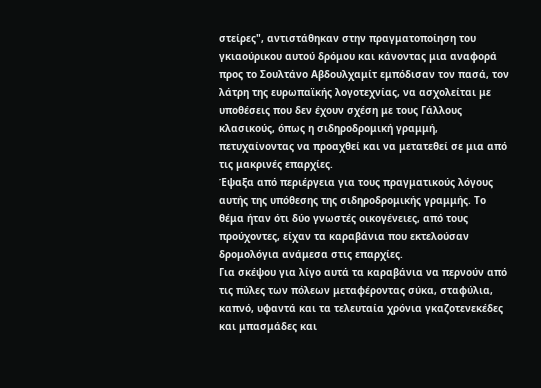στείρες", αντιστάθηκαν στην πραγματοποίηση του γκιαούρικου αυτού δρόμου και κάνοντας μια αναφορά προς το Σουλτάνο Αβδουλχαμίτ εμπόδισαν τον πασά, τον λάτρη της ευρωπαϊκής λογοτεχνίας, να ασχολείται με υποθέσεις που δεν έχουν σχέση με τους Γάλλους κλασικούς, όπως η σιδηροδρομική γραμμή, πετυχαίνοντας να προαχθεί και να μετατεθεί σε μια από τις μακρινές επαρχίες.
Έψαξα από περιέργεια για τους πραγματικούς λόγους αυτής της υπόθεσης της σιδηροδρομικής γραμμής. Το θέμα ήταν ότι δύο γνωστές οικογένειες, από τους προύχοντες, είχαν τα καραβάνια που εκτελούσαν δρομολόγια ανάμεσα στις επαρχίες.
Για σκέψου για λίγο αυτά τα καραβάνια να περνούν από τις πύλες των πόλεων μεταφέροντας σύκα, σταφύλια, καπνό, υφαντά και τα τελευταία χρόνια γκαζοτενεκέδες και μπασμάδες και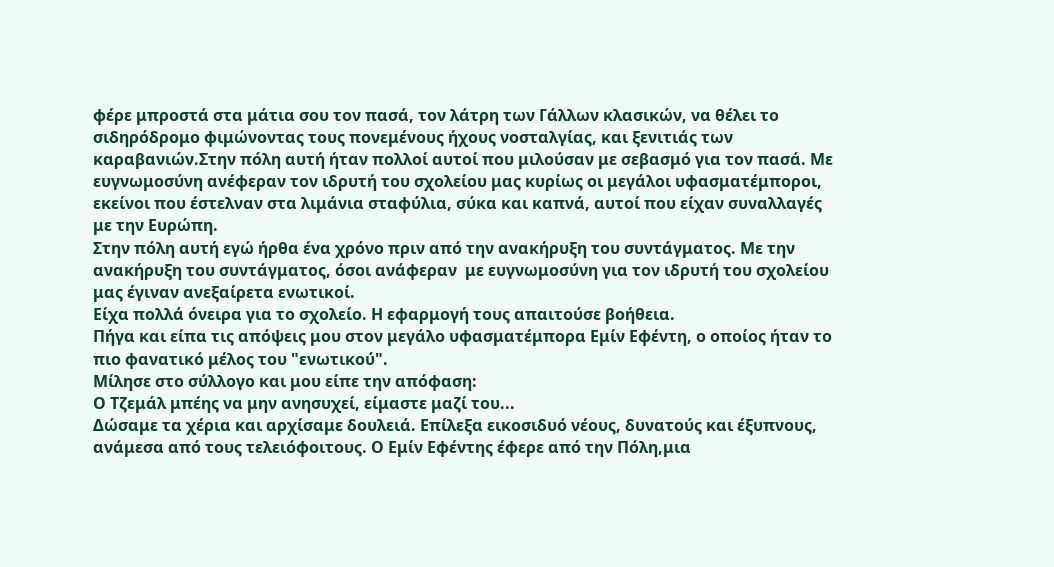φέρε μπροστά στα μάτια σου τον πασά, τον λάτρη των Γάλλων κλασικών, να θέλει το σιδηρόδρομο φιμώνοντας τους πονεμένους ήχους νοσταλγίας, και ξενιτιάς των καραβανιών.Στην πόλη αυτή ήταν πολλοί αυτοί που μιλούσαν με σεβασμό για τον πασά. Με ευγνωμοσύνη ανέφεραν τον ιδρυτή του σχολείου μας κυρίως οι μεγάλοι υφασματέμποροι, εκείνοι που έστελναν στα λιμάνια σταφύλια, σύκα και καπνά, αυτοί που είχαν συναλλαγές με την Ευρώπη.
Στην πόλη αυτή εγώ ήρθα ένα χρόνο πριν από την ανακήρυξη του συντάγματος. Με την ανακήρυξη του συντάγματος, όσοι ανάφεραν  με ευγνωμοσύνη για τον ιδρυτή του σχολείου μας έγιναν ανεξαίρετα ενωτικοί.
Είχα πολλά όνειρα για το σχολείο. Η εφαρμογή τους απαιτούσε βοήθεια.
Πήγα και είπα τις απόψεις μου στον μεγάλο υφασματέμπορα Εμίν Εφέντη, ο οποίος ήταν το πιο φανατικό μέλος του "ενωτικού".
Μίλησε στο σύλλογο και μου είπε την απόφαση:
Ο Τζεμάλ μπέης να μην ανησυχεί, είμαστε μαζί του...
Δώσαμε τα χέρια και αρχίσαμε δουλειά. Επίλεξα εικοσιδυό νέους, δυνατούς και έξυπνους, ανάμεσα από τους τελειόφοιτους. Ο Εμίν Εφέντης έφερε από την Πόλη,μια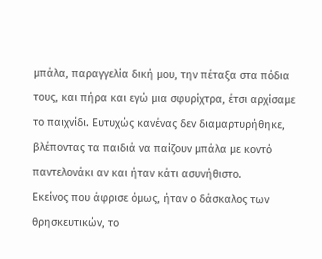μπάλα, παραγγελία δική μου, την πέταξα στα πόδια τους, και πήρα και εγώ μια σφυρίχτρα, έτσι αρχίσαμε το παιχνίδι. Ευτυχώς κανένας δεν διαμαρτυρήθηκε, βλέποντας τα παιδιά να παίζουν μπάλα με κοντό παντελονάκι αν και ήταν κάτι ασυνήθιστο.
Εκείνος που άφρισε όμως, ήταν ο δάσκαλος των θρησκευτικών, το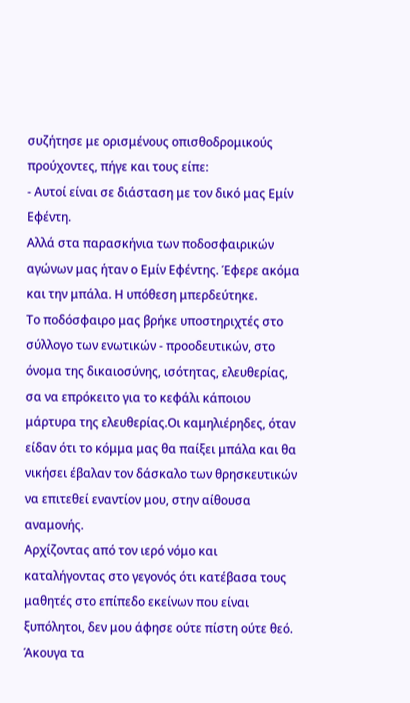συζήτησε με ορισμένους οπισθοδρομικούς προύχοντες, πήγε και τους είπε:
- Αυτοί είναι σε διάσταση με τον δικό μας Εμίν Εφέντη.
Αλλά στα παρασκήνια των ποδοσφαιρικών αγώνων μας ήταν ο Εμίν Εφέντης. Έφερε ακόμα και την μπάλα. Η υπόθεση μπερδεύτηκε.
Το ποδόσφαιρο μας βρήκε υποστηριχτές στο σύλλογο των ενωτικών - προοδευτικών, στο όνομα της δικαιοσύνης, ισότητας, ελευθερίας, σα να επρόκειτο για το κεφάλι κάποιου μάρτυρα της ελευθερίας.Οι καμηλιέρηδες, όταν είδαν ότι το κόμμα μας θα παίξει μπάλα και θα νικήσει έβαλαν τον δάσκαλο των θρησκευτικών να επιτεθεί εναντίον μου, στην αίθουσα αναμονής.
Αρχίζοντας από τον ιερό νόμο και καταλήγοντας στο γεγονός ότι κατέβασα τους μαθητές στο επίπεδο εκείνων που είναι ξυπόλητοι, δεν μου άφησε ούτε πίστη ούτε θεό.
Άκουγα τα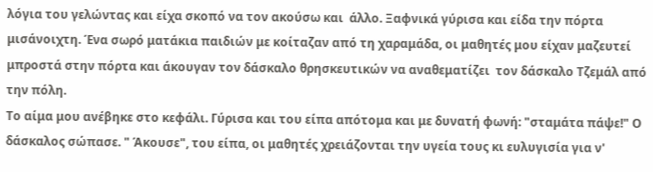λόγια του γελώντας και είχα σκοπό να τον ακούσω και  άλλο. Ξαφνικά γύρισα και είδα την πόρτα μισάνοιχτη. Ένα σωρό ματάκια παιδιών με κοίταζαν από τη χαραμάδα, οι μαθητές μου είχαν μαζευτεί μπροστά στην πόρτα και άκουγαν τον δάσκαλο θρησκευτικών να αναθεματίζει  τον δάσκαλο Τζεμάλ από την πόλη.
Το αίμα μου ανέβηκε στο κεφάλι. Γύρισα και του είπα απότομα και με δυνατή φωνή: "σταμάτα πάψε!" Ο δάσκαλος σώπασε. " Άκουσε", του είπα, οι μαθητές χρειάζονται την υγεία τους κι ευλυγισία για ν'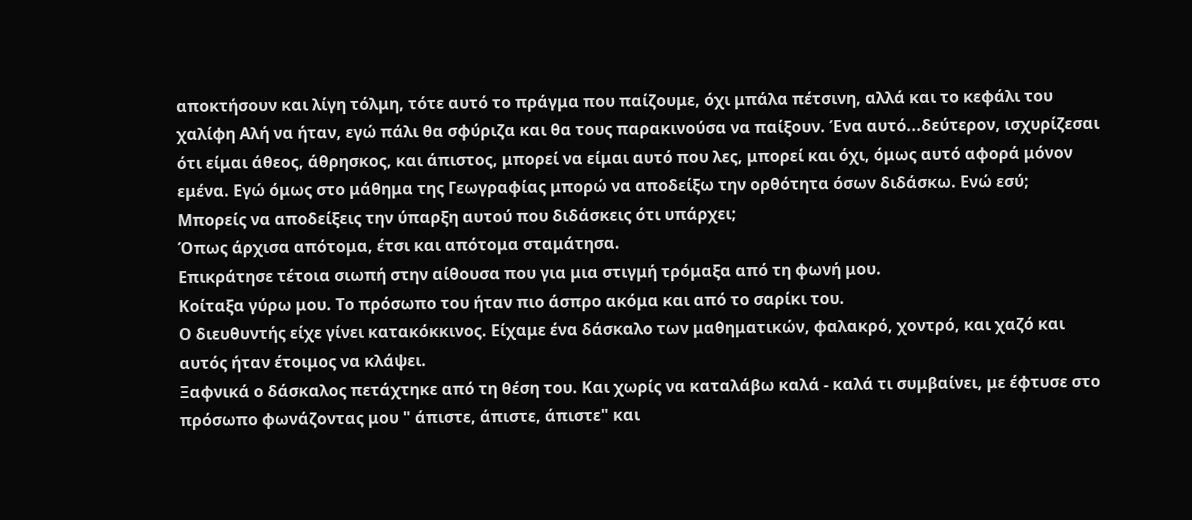αποκτήσουν και λίγη τόλμη, τότε αυτό το πράγμα που παίζουμε, όχι μπάλα πέτσινη, αλλά και το κεφάλι του χαλίφη Αλή να ήταν, εγώ πάλι θα σφύριζα και θα τους παρακινούσα να παίξουν. Ένα αυτό...δεύτερον, ισχυρίζεσαι ότι είμαι άθεος, άθρησκος, και άπιστος, μπορεί να είμαι αυτό που λες, μπορεί και όχι, όμως αυτό αφορά μόνον εμένα. Εγώ όμως στο μάθημα της Γεωγραφίας μπορώ να αποδείξω την ορθότητα όσων διδάσκω. Ενώ εσύ;
Μπορείς να αποδείξεις την ύπαρξη αυτού που διδάσκεις ότι υπάρχει;
Όπως άρχισα απότομα, έτσι και απότομα σταμάτησα.
Επικράτησε τέτοια σιωπή στην αίθουσα που για μια στιγμή τρόμαξα από τη φωνή μου.
Κοίταξα γύρω μου. Το πρόσωπο του ήταν πιο άσπρο ακόμα και από το σαρίκι του.
Ο διευθυντής είχε γίνει κατακόκκινος. Είχαμε ένα δάσκαλο των μαθηματικών, φαλακρό, χοντρό, και χαζό και αυτός ήταν έτοιμος να κλάψει.
Ξαφνικά ο δάσκαλος πετάχτηκε από τη θέση του. Και χωρίς να καταλάβω καλά - καλά τι συμβαίνει, με έφτυσε στο πρόσωπο φωνάζοντας μου " άπιστε, άπιστε, άπιστε" και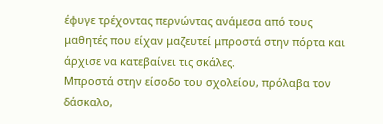έφυγε τρέχοντας περνώντας ανάμεσα από τους μαθητές που είχαν μαζευτεί μπροστά στην πόρτα και άρχισε να κατεβαίνει τις σκάλες.
Μπροστά στην είσοδο του σχολείου, πρόλαβα τον δάσκαλο,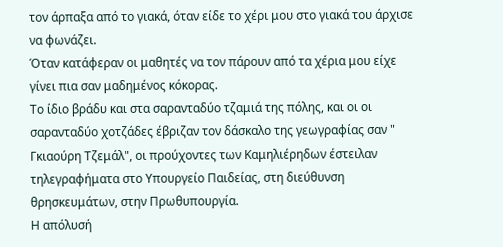τον άρπαξα από το γιακά, όταν είδε το χέρι μου στο γιακά του άρχισε να φωνάζει.
Όταν κατάφεραν οι μαθητές να τον πάρουν από τα χέρια μου είχε γίνει πια σαν μαδημένος κόκορας.
Το ίδιο βράδυ και στα σαρανταδύο τζαμιά της πόλης, και οι οι σαρανταδύο χοτζάδες έβριζαν τον δάσκαλο της γεωγραφίας σαν " Γκιαούρη Τζεμάλ", οι προύχοντες των Καμηλιέρηδων έστειλαν τηλεγραφήματα στο Υπουργείο Παιδείας, στη διεύθυνση θρησκευμάτων, στην Πρωθυπουργία.
Η απόλυσή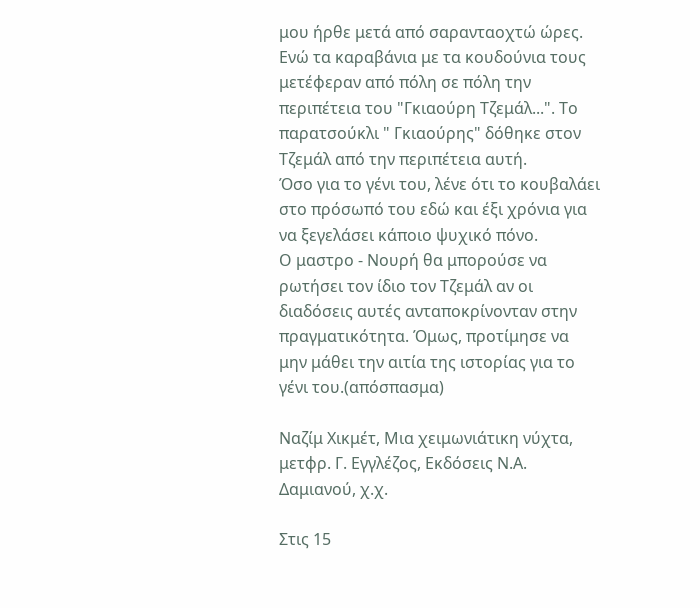μου ήρθε μετά από σαρανταοχτώ ώρες.
Ενώ τα καραβάνια με τα κουδούνια τους μετέφεραν από πόλη σε πόλη την περιπέτεια του "Γκιαούρη Τζεμάλ...". Το παρατσούκλι " Γκιαούρης" δόθηκε στον Τζεμάλ από την περιπέτεια αυτή.
Όσο για το γένι του, λένε ότι το κουβαλάει στο πρόσωπό του εδώ και έξι χρόνια για να ξεγελάσει κάποιο ψυχικό πόνο.
Ο μαστρο - Νουρή θα μπορούσε να ρωτήσει τον ίδιο τον Τζεμάλ αν οι διαδόσεις αυτές ανταποκρίνονταν στην πραγματικότητα. Όμως, προτίμησε να μην μάθει την αιτία της ιστορίας για το γένι του.(απόσπασμα)

Ναζίμ Χικμέτ, Μια χειμωνιάτικη νύχτα, μετφρ. Γ. Εγγλέζος, Εκδόσεις Ν.Α. Δαμιανού, χ.χ.

Στις 15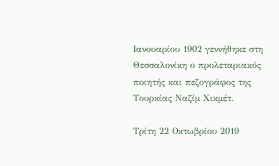Ιανουαρίου 1902 γεννήθηκε στη Θεσσαλονίκη ο προλεταριακός ποιητής και πεζογράφος της Τουρκίας Ναζίμ Χικμέτ.

Τρίτη 22 Οκτωβρίου 2019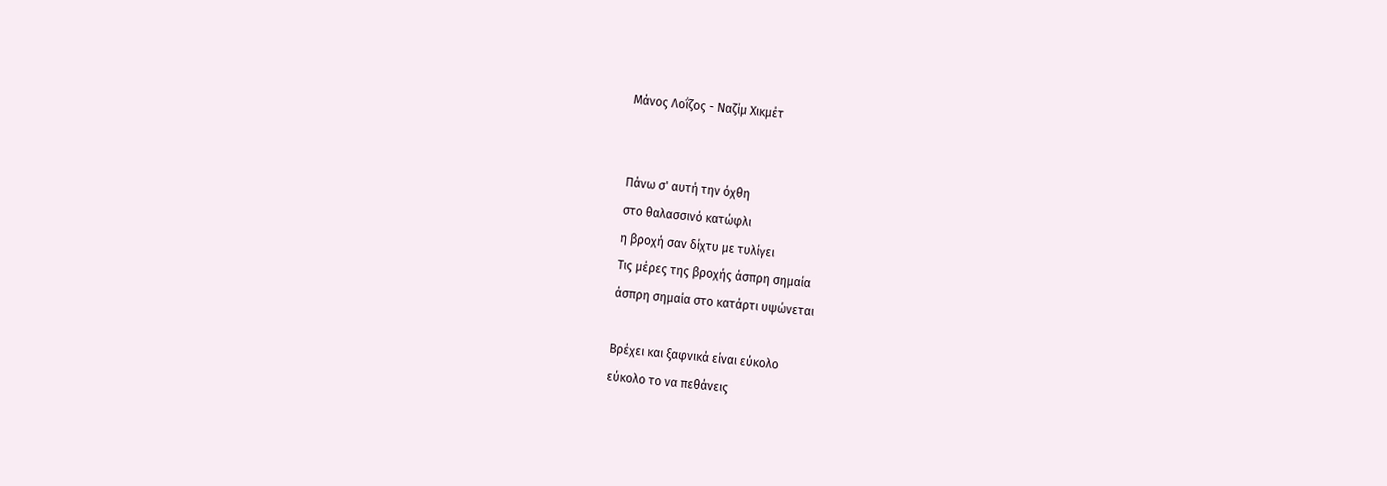Μάνος Λοΐζος - Ναζίμ Χικμέτ


Πάνω σ' αυτή την όχθη
στο θαλασσινό κατώφλι
η βροχή σαν δίχτυ με τυλίγει
Τις μέρες της βροχής άσπρη σημαία
άσπρη σημαία στο κατάρτι υψώνεται

Βρέχει και ξαφνικά είναι εύκολο
εύκολο το να πεθάνεις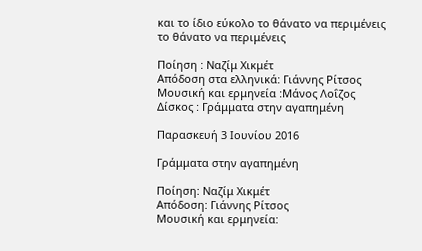και το ίδιο εύκολο το θάνατο να περιμένεις
το θάνατο να περιμένεις

Ποίηση : Ναζίμ Χικμέτ
Απόδοση στα ελληνικά: Γιάννης Ρίτσος
Μουσική και ερμηνεία :Μάνος Λοΐζος
Δίσκος : Γράμματα στην αγαπημένη

Παρασκευή 3 Ιουνίου 2016

Γράμματα στην αγαπημένη

Ποίηση: Nαζίμ Χικμέτ
Απόδοση: Γιάννης Ρίτσος
Μουσική και ερμηνεία: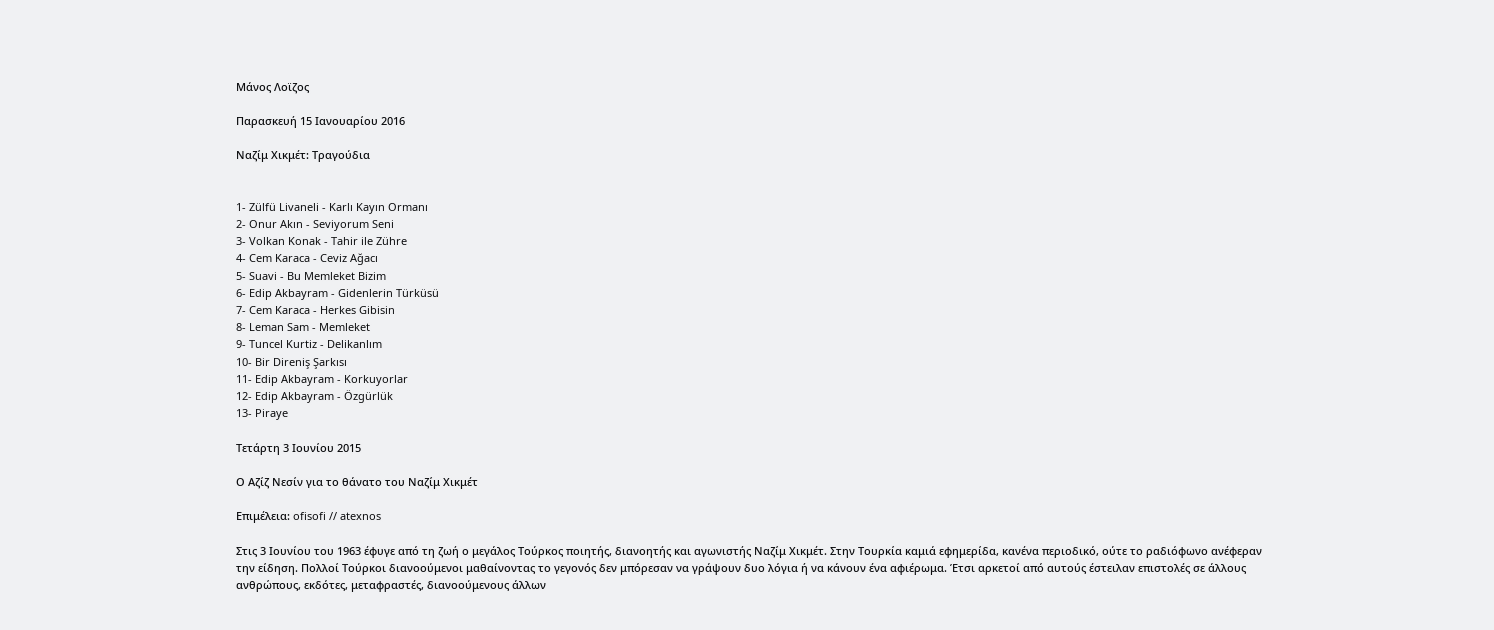Μάνος Λοϊζος

Παρασκευή 15 Ιανουαρίου 2016

Ναζίμ Χικμέτ: Τραγούδια


1- Zülfü Livaneli - Karlı Kayın Ormanı
2- Onur Akın - Seviyorum Seni
3- Volkan Konak - Tahir ile Zühre
4- Cem Karaca - Ceviz Ağacı
5- Suavi - Bu Memleket Bizim
6- Edip Akbayram - Gidenlerin Türküsü
7- Cem Karaca - Herkes Gibisin
8- Leman Sam - Memleket
9- Tuncel Kurtiz - Delikanlım
10- Bir Direniş Şarkısı
11- Edip Akbayram - Korkuyorlar
12- Edip Akbayram - Özgürlük
13- Piraye

Τετάρτη 3 Ιουνίου 2015

Ο Αζίζ Νεσίν για το θάνατο του Ναζίμ Χικμέτ

Επιμέλεια: ofisofi // atexnos

Στις 3 Ιουνίου του 1963 έφυγε από τη ζωή ο μεγάλος Τούρκος ποιητής, διανοητής και αγωνιστής Ναζίμ Χικμέτ. Στην Τουρκία καμιά εφημερίδα, κανένα περιοδικό, ούτε το ραδιόφωνο ανέφεραν την είδηση. Πολλοί Τούρκοι διανοούμενοι μαθαίνοντας το γεγονός δεν μπόρεσαν να γράψουν δυο λόγια ή να κάνουν ένα αφιέρωμα. Έτσι αρκετοί από αυτούς έστειλαν επιστολές σε άλλους  ανθρώπους, εκδότες, μεταφραστές, διανοούμενους άλλων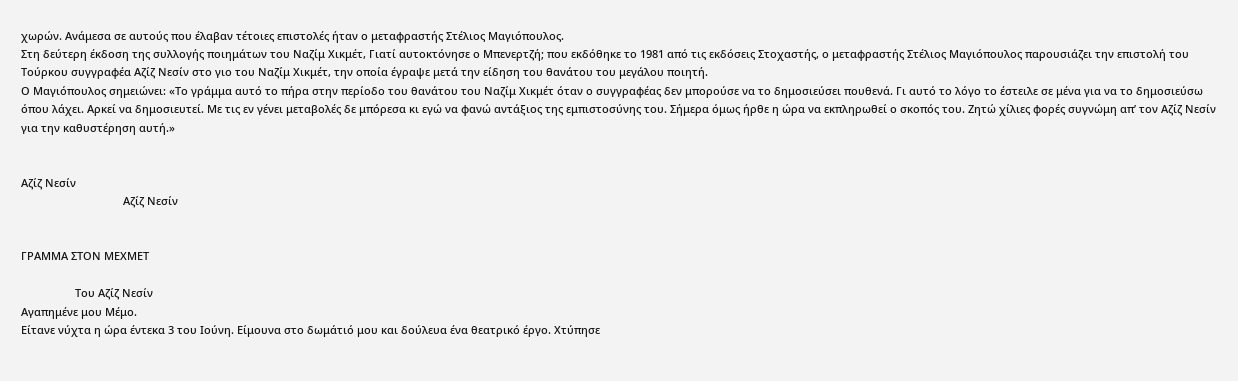χωρών. Ανάμεσα σε αυτούς που έλαβαν τέτοιες επιστολές ήταν ο μεταφραστής Στέλιος Μαγιόπουλος.
Στη δεύτερη έκδοση της συλλογής ποιημάτων του Ναζίμ Χικμέτ, Γιατί αυτοκτόνησε ο Μπενερτζή; που εκδόθηκε το 1981 από τις εκδόσεις Στοχαστής, ο μεταφραστής Στέλιος Μαγιόπουλος παρουσιάζει την επιστολή του Τούρκου συγγραφέα Αζίζ Νεσίν στο γιο του Ναζίμ Χικμέτ, την οποία έγραψε μετά την είδηση του θανάτου του μεγάλου ποιητή.
Ο Μαγιόπουλος σημειώνει: «Το γράμμα αυτό το πήρα στην περίοδο του θανάτου του Ναζίμ Χικμέτ όταν ο συγγραφέας δεν μπορούσε να το δημοσιεύσει πουθενά. Γι αυτό το λόγο το έστειλε σε μένα για να το δημοσιεύσω όπου λάχει. Αρκεί να δημοσιευτεί. Με τις εν γένει μεταβολές δε μπόρεσα κι εγώ να φανώ αντάξιος της εμπιστοσύνης του. Σήμερα όμως ήρθε η ώρα να εκπληρωθεί ο σκοπός του. Ζητώ χίλιες φορές συγνώμη απ’ τον Αζίζ Νεσίν για την καθυστέρηση αυτή.»


Αζίζ Νεσίν
                                  Αζίζ Νεσίν


ΓΡΑΜΜΑ ΣΤΟΝ ΜΕΧΜΕΤ

                  Του Αζίζ Νεσίν
Αγαπημένε μου Μέμο.
Είτανε νύχτα η ώρα έντεκα 3 του Ιούνη. Είμουνα στο δωμάτιό μου και δούλευα ένα θεατρικό έργο. Χτύπησε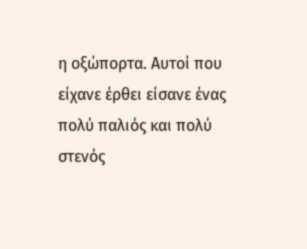η οξώπορτα. Αυτοί που είχανε έρθει είσανε ένας πολύ παλιός και πολύ στενός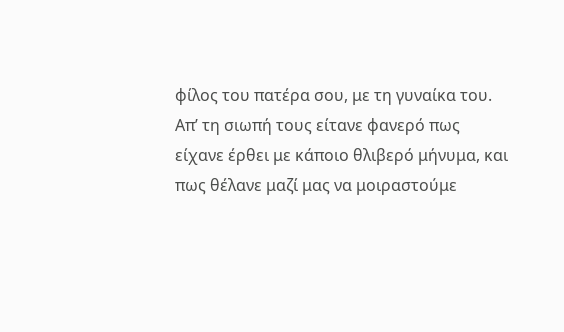φίλος του πατέρα σου, με τη γυναίκα του. Απ’ τη σιωπή τους είτανε φανερό πως είχανε έρθει με κάποιο θλιβερό μήνυμα, και πως θέλανε μαζί μας να μοιραστούμε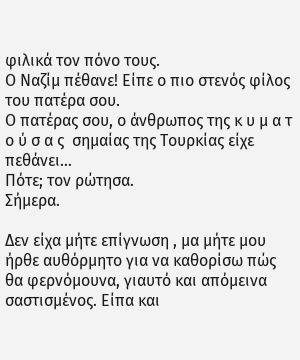φιλικά τον πόνο τους.
Ο Ναζίμ πέθανε! Είπε ο πιο στενός φίλος του πατέρα σου.
Ο πατέρας σου, ο άνθρωπος της κ υ μ α τ ο ύ σ α ς  σημαίας της Τουρκίας είχε πεθάνει…
Πότε; τον ρώτησα.
Σήμερα.

Δεν είχα μήτε επίγνωση , μα μήτε μου ήρθε αυθόρμητο για να καθορίσω πώς θα φερνόμουνα, γιαυτό και απόμεινα σαστισμένος. Είπα και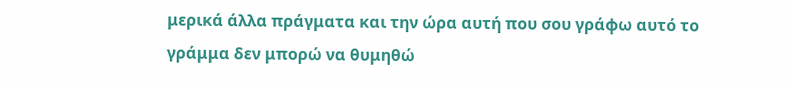μερικά άλλα πράγματα και την ώρα αυτή που σου γράφω αυτό το γράμμα δεν μπορώ να θυμηθώ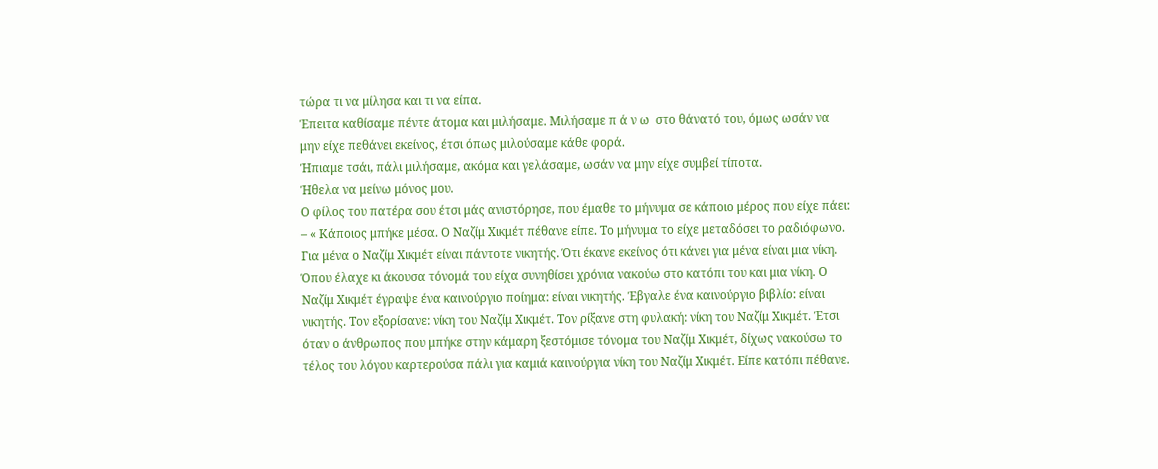τώρα τι να μίλησα και τι να είπα.
Έπειτα καθίσαμε πέντε άτομα και μιλήσαμε. Μιλήσαμε π ά ν ω  στο θάνατό του, όμως ωσάν να μην είχε πεθάνει εκείνος, έτσι όπως μιλούσαμε κάθε φορά.
Ήπιαμε τσάι, πάλι μιλήσαμε, ακόμα και γελάσαμε, ωσάν να μην είχε συμβεί τίποτα.
Ήθελα να μείνω μόνος μου.
Ο φίλος του πατέρα σου έτσι μάς ανιστόρησε, που έμαθε το μήνυμα σε κάποιο μέρος που είχε πάει:
– « Κάποιος μπήκε μέσα. Ο Ναζίμ Χικμέτ πέθανε είπε. Το μήνυμα το είχε μεταδόσει το ραδιόφωνο. Για μένα ο Ναζίμ Χικμέτ είναι πάντοτε νικητής. Ότι έκανε εκείνος ότι κάνει για μένα είναι μια νίκη. Όπου έλαχε κι άκουσα τόνομά του είχα συνηθίσει χρόνια νακούω στο κατόπι του και μια νίκη. Ο Ναζίμ Χικμέτ έγραψε ένα καινούργιο ποίημα: είναι νικητής. Έβγαλε ένα καινούργιο βιβλίο: είναι νικητής. Τον εξορίσανε: νίκη του Ναζίμ Χικμέτ. Τον ρίξανε στη φυλακή: νίκη του Ναζίμ Χικμέτ. Έτσι όταν ο άνθρωπος που μπήκε στην κάμαρη ξεστόμισε τόνομα του Ναζίμ Χικμέτ, δίχως νακούσω το τέλος του λόγου καρτερούσα πάλι για καμιά καινούργια νίκη του Ναζίμ Χικμέτ. Είπε κατόπι πέθανε.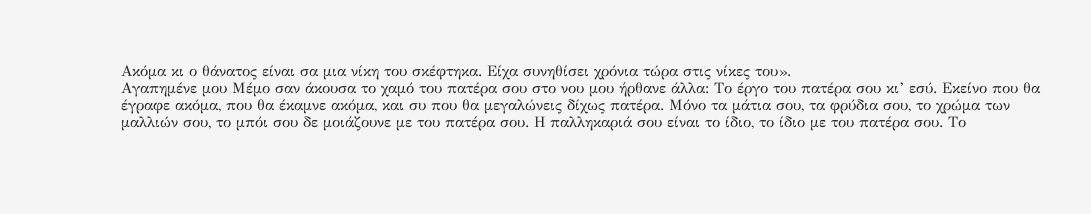Ακόμα κι ο θάνατος είναι σα μια νίκη του σκέφτηκα. Είχα συνηθίσει χρόνια τώρα στις νίκες του».
Αγαπημένε μου Μέμο σαν άκουσα το χαμό του πατέρα σου στο νου μου ήρθανε άλλα: Το έργο του πατέρα σου κι’ εσύ. Εκείνο που θα έγραφε ακόμα, που θα έκαμνε ακόμα, και συ που θα μεγαλώνεις δίχως πατέρα. Μόνο τα μάτια σου, τα φρύδια σου, το χρώμα των μαλλιών σου, το μπόι σου δε μοιάζουνε με του πατέρα σου. Η παλληκαριά σου είναι το ίδιο, το ίδιο με του πατέρα σου. Το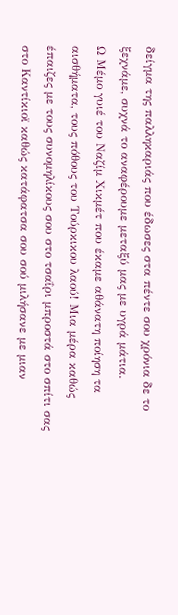δείγμα της παλληκαριάς που έδωσες στα πέντε σου χρόνια δε το ξεχνάμε, συχνά το αναφέρουμε μεταξύ μας με υγρά μάτια.
Ω Μέμο γυιέ του Ναζίμ Χικμέτ που έκαμε αθάνατη ποίηση τα αισθήματα, τους πόθους του Τούρκικου λαού! Μια μέρα καθώς έπαιζες με τους συνομηλίκους σου στο τσαΐρι μπροστά στο σπίτι σας στο Καντίκιοϊ καθώς κατάφατσα σου σού μιλήσανε με μιαν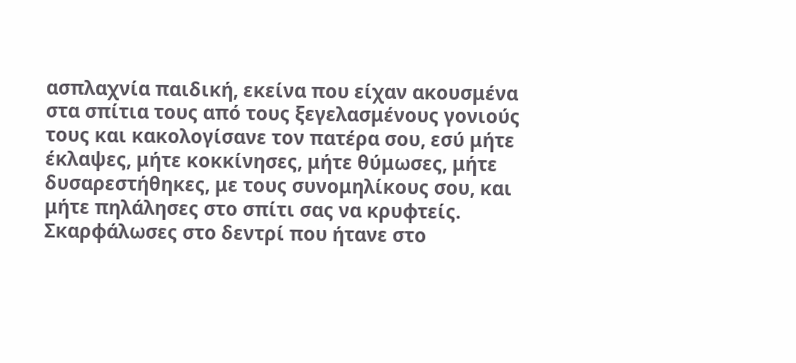ασπλαχνία παιδική, εκείνα που είχαν ακουσμένα στα σπίτια τους από τους ξεγελασμένους γονιούς τους και κακολογίσανε τον πατέρα σου, εσύ μήτε έκλαψες, μήτε κοκκίνησες, μήτε θύμωσες, μήτε δυσαρεστήθηκες, με τους συνομηλίκους σου, και μήτε πηλάλησες στο σπίτι σας να κρυφτείς. Σκαρφάλωσες στο δεντρί που ήτανε στο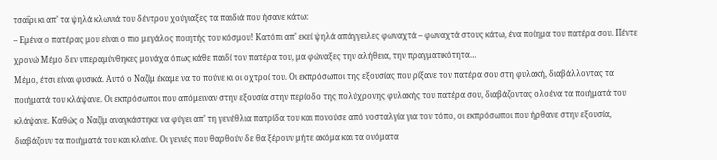τσαΐρι κι απ’ τα ψηλά κλωνιά του δέντρου χούγιαξες τα παιδιά που ήσανε κάτω:
– Εμένα ο πατέρας μου είναι ο πιο μεγάλος ποιητής του κόσμου! Κατόπι απ’ εκεί ψηλά απάγγειλες φωναχτά – φωναχτά στους κάτω, ένα ποίημα του πατέρα σου. Πέντε χρονώ Μέμο δεν υπεραμύνθηκες μονάχα όπως κάθε παιδί τον πατέρα του, μα φώναξες την αλήθεια, την πραγματικότητα…
Μέμο, έτσι είναι φυσικά. Αυτό ο Ναζίμ έκαμε να το πούνε κι οι οχτροί του. Οι εκπρόσωποι της εξουσίας που ρίξανε τον πατέρα σου στη φυλακή, διαβάλλοντας τα ποιήματά του κλάψανε. Οι εκπρόσωποι που απόμειναν στην εξουσία στην περίοδο της πολύχρονης φυλακής του πατέρα σου, διαβάζοντας ολοένα τα ποιήματά του κλάψανε. Καθώς ο Ναζίμ αναγκάστηκε να φύγει απ’ τη γενέθλια πατρίδα του και πονούσε από νοσταλγία για τον τόπο, οι εκπρόσωποι που ήρθανε στην εξουσία, διαβάζουν τα ποιήματά του και κλαίνε. Οι γενιές που θαρθούν δε θα ξέρουν μήτε ακόμα και τα ονόματα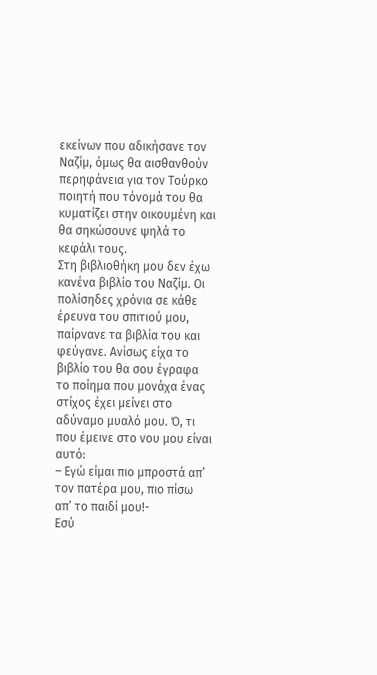εκείνων που αδικήσανε τον Ναζίμ, όμως θα αισθανθούν περηφάνεια για τον Τούρκο ποιητή που τόνομά του θα κυματίζει στην οικουμένη και θα σηκώσουνε ψηλά το κεφάλι τους.
Στη βιβλιοθήκη μου δεν έχω κανένα βιβλίο του Ναζίμ. Οι πολίσηδες χρόνια σε κάθε έρευνα του σπιτιού μου, παίρνανε τα βιβλία του και φεύγανε. Ανίσως είχα το βιβλίο του θα σου έγραφα το ποίημα που μονάχα ένας στίχος έχει μείνει στο αδύναμο μυαλό μου. Ό, τι που έμεινε στο νου μου είναι αυτό:
– Εγώ είμαι πιο μπροστά απ’ τον πατέρα μου, πιο πίσω απ’ το παιδί μου!-
Εσύ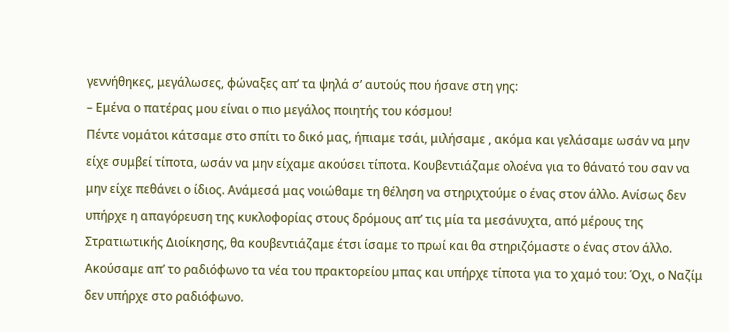γεννήθηκες, μεγάλωσες, φώναξες απ’ τα ψηλά σ’ αυτούς που ήσανε στη γης:
– Εμένα ο πατέρας μου είναι ο πιο μεγάλος ποιητής του κόσμου!
Πέντε νομάτοι κάτσαμε στο σπίτι το δικό μας, ήπιαμε τσάι, μιλήσαμε , ακόμα και γελάσαμε ωσάν να μην είχε συμβεί τίποτα, ωσάν να μην είχαμε ακούσει τίποτα. Κουβεντιάζαμε ολοένα για το θάνατό του σαν να μην είχε πεθάνει ο ίδιος. Ανάμεσά μας νοιώθαμε τη θέληση να στηριχτούμε ο ένας στον άλλο. Ανίσως δεν υπήρχε η απαγόρευση της κυκλοφορίας στους δρόμους απ’ τις μία τα μεσάνυχτα, από μέρους της Στρατιωτικής Διοίκησης, θα κουβεντιάζαμε έτσι ίσαμε το πρωί και θα στηριζόμαστε ο ένας στον άλλο.
Ακούσαμε απ’ το ραδιόφωνο τα νέα του πρακτορείου μπας και υπήρχε τίποτα για το χαμό του: Όχι, ο Ναζίμ δεν υπήρχε στο ραδιόφωνο.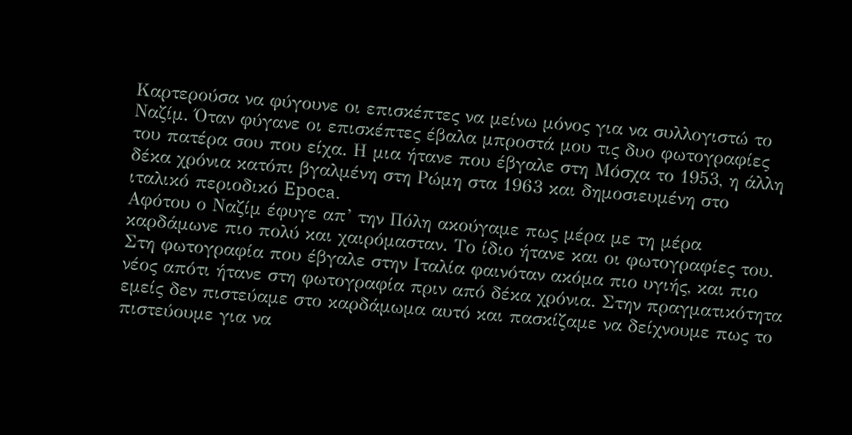Καρτερούσα να φύγουνε οι επισκέπτες να μείνω μόνος για να συλλογιστώ το Ναζίμ. Όταν φύγανε οι επισκέπτες έβαλα μπροστά μου τις δυο φωτογραφίες του πατέρα σου που είχα. Η μια ήτανε που έβγαλε στη Μόσχα το 1953, η άλλη δέκα χρόνια κατόπι βγαλμένη στη Ρώμη στα 1963 και δημοσιευμένη στο ιταλικό περιοδικό Epoca.
Αφότου ο Ναζίμ έφυγε απ’ την Πόλη ακούγαμε πως μέρα με τη μέρα καρδάμωνε πιο πολύ και χαιρόμασταν. Το ίδιο ήτανε και οι φωτογραφίες του. Στη φωτογραφία που έβγαλε στην Ιταλία φαινόταν ακόμα πιο υγιής, και πιο νέος απότι ήτανε στη φωτογραφία πριν από δέκα χρόνια. Στην πραγματικότητα εμείς δεν πιστεύαμε στο καρδάμωμα αυτό και πασκίζαμε να δείχνουμε πως το πιστεύουμε για να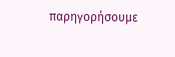παρηγορήσουμε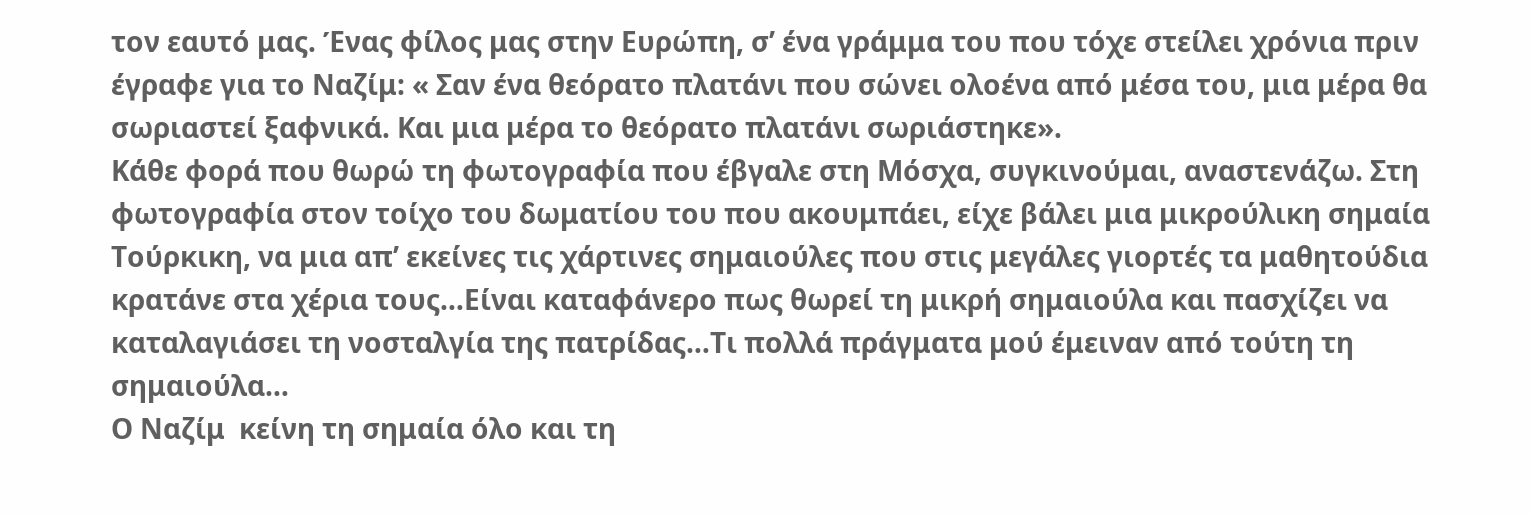τον εαυτό μας. Ένας φίλος μας στην Ευρώπη, σ’ ένα γράμμα του που τόχε στείλει χρόνια πριν έγραφε για το Ναζίμ: « Σαν ένα θεόρατο πλατάνι που σώνει ολοένα από μέσα του, μια μέρα θα σωριαστεί ξαφνικά. Και μια μέρα το θεόρατο πλατάνι σωριάστηκε».
Κάθε φορά που θωρώ τη φωτογραφία που έβγαλε στη Μόσχα, συγκινούμαι, αναστενάζω. Στη φωτογραφία στον τοίχο του δωματίου του που ακουμπάει, είχε βάλει μια μικρούλικη σημαία Τούρκικη, να μια απ’ εκείνες τις χάρτινες σημαιούλες που στις μεγάλες γιορτές τα μαθητούδια κρατάνε στα χέρια τους…Είναι καταφάνερο πως θωρεί τη μικρή σημαιούλα και πασχίζει να καταλαγιάσει τη νοσταλγία της πατρίδας…Τι πολλά πράγματα μού έμειναν από τούτη τη σημαιούλα…
Ο Ναζίμ  κείνη τη σημαία όλο και τη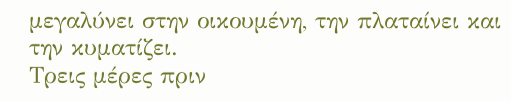μεγαλύνει στην οικουμένη, την πλαταίνει και την κυματίζει.
Τρεις μέρες πριν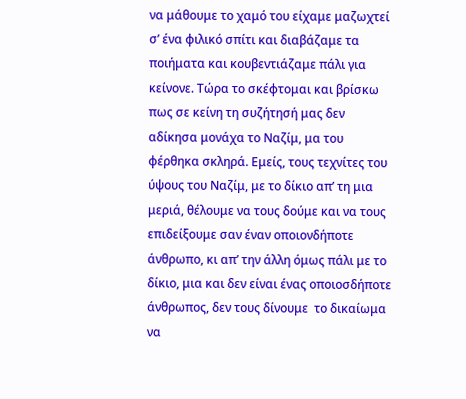να μάθουμε το χαμό του είχαμε μαζωχτεί σ’ ένα φιλικό σπίτι και διαβάζαμε τα ποιήματα και κουβεντιάζαμε πάλι για κείνονε. Τώρα το σκέφτομαι και βρίσκω πως σε κείνη τη συζήτησή μας δεν αδίκησα μονάχα το Ναζίμ, μα του φέρθηκα σκληρά. Εμείς, τους τεχνίτες του ύψους του Ναζίμ, με το δίκιο απ’ τη μια μεριά, θέλουμε να τους δούμε και να τους επιδείξουμε σαν έναν οποιονδήποτε άνθρωπο, κι απ’ την άλλη όμως πάλι με το δίκιο, μια και δεν είναι ένας οποιοσδήποτε άνθρωπος, δεν τους δίνουμε  το δικαίωμα να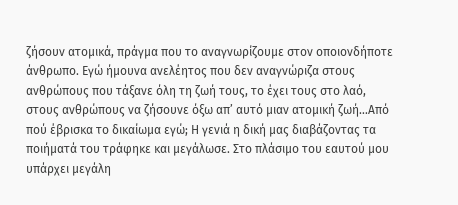ζήσουν ατομικά, πράγμα που το αναγνωρίζουμε στον οποιονδήποτε άνθρωπο. Εγώ ήμουνα ανελέητος που δεν αναγνώριζα στους ανθρώπους που τάξανε όλη τη ζωή τους, το έχει τους στο λαό, στους ανθρώπους να ζήσουνε όξω απ’ αυτό μιαν ατομική ζωή…Από πού έβρισκα το δικαίωμα εγώ; Η γενιά η δική μας διαβάζοντας τα ποιήματά του τράφηκε και μεγάλωσε. Στο πλάσιμο του εαυτού μου υπάρχει μεγάλη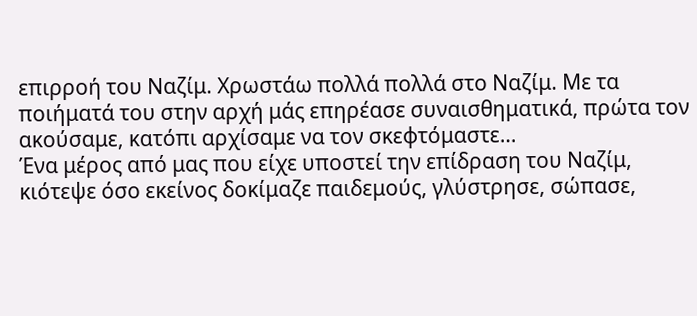επιρροή του Ναζίμ. Χρωστάω πολλά πολλά στο Ναζίμ. Με τα ποιήματά του στην αρχή μάς επηρέασε συναισθηματικά, πρώτα τον ακούσαμε, κατόπι αρχίσαμε να τον σκεφτόμαστε…
Ένα μέρος από μας που είχε υποστεί την επίδραση του Ναζίμ, κιότεψε όσο εκείνος δοκίμαζε παιδεμούς, γλύστρησε, σώπασε,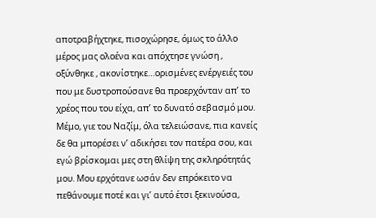αποτραβήχτηκε, πισοχώρησε, όμως το άλλο μέρος μας ολοένα και απόχτησε γνώση , οξύνθηκε , ακονίστηκε…ορισμένες ενέργειές του που με δυστροπούσανε θα προερχόνταν απ’ το χρέος που του είχα, απ’ το δυνατό σεβασμό μου. Μέμο, γιε του Ναζίμ, όλα τελειώσανε, πια κανείς δε θα μπορέσει ν’ αδικήσει τον πατέρα σου, και εγώ βρίσκομαι μες στη θλίψη της σκληρότητάς μου. Μου ερχότανε ωσάν δεν επρόκειτο να πεθάνουμε ποτέ και γι’ αυτό έτσι ξεκινούσα,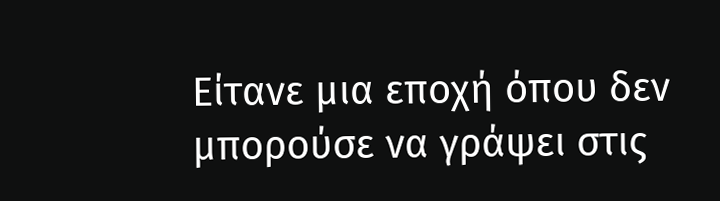Είτανε μια εποχή όπου δεν μπορούσε να γράψει στις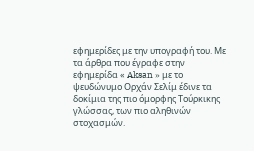εφημερίδες με την υπογραφή του. Με τα άρθρα που έγραφε στην εφημερίδα « Aksan » με το ψευδώνυμο Ορχάν Σελίμ έδινε τα δοκίμια της πιο όμορφης Τούρκικης γλώσσας, των πιο αληθινών στοχασμών.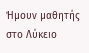Ήμουν μαθητής στο Λύκειο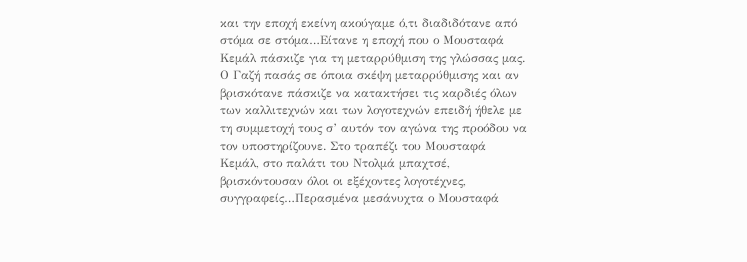και την εποχή εκείνη ακούγαμε ό,τι διαδιδότανε από στόμα σε στόμα…Είτανε η εποχή που ο Μουσταφά Κεμάλ πάσκιζε για τη μεταρρύθμιση της γλώσσας μας.
Ο Γαζή πασάς σε όποια σκέψη μεταρρύθμισης και αν βρισκότανε πάσκιζε να κατακτήσει τις καρδιές όλων των καλλιτεχνών και των λογοτεχνών επειδή ήθελε με τη συμμετοχή τους σ’ αυτόν τον αγώνα της προόδου να τον υποστηρίζουνε. Στο τραπέζι του Μουσταφά Κεμάλ, στο παλάτι του Ντολμά μπαχτσέ, βρισκόντουσαν όλοι οι εξέχοντες λογοτέχνες, συγγραφείς…Περασμένα μεσάνυχτα ο Μουσταφά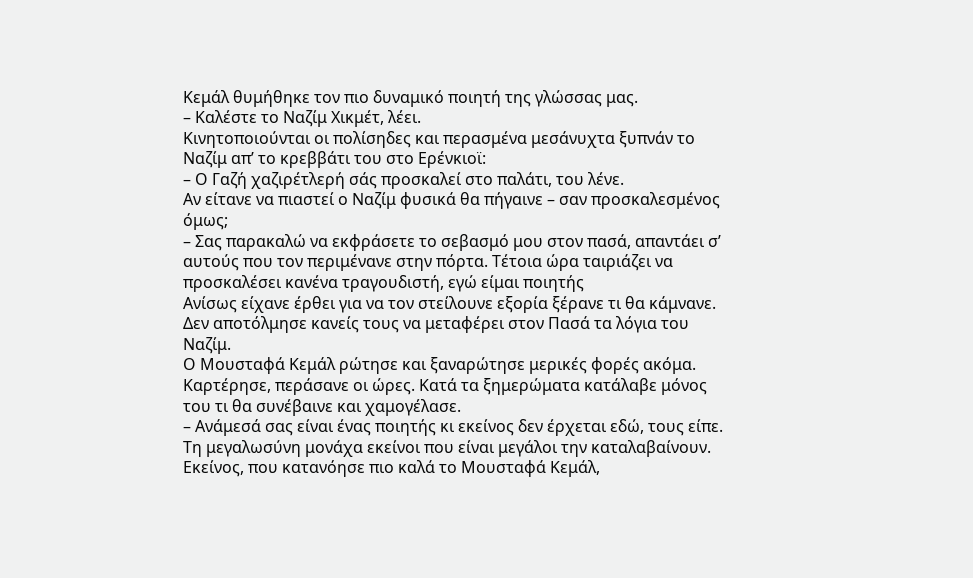Κεμάλ θυμήθηκε τον πιο δυναμικό ποιητή της γλώσσας μας.
– Καλέστε το Ναζίμ Χικμέτ, λέει.
Κινητοποιούνται οι πολίσηδες και περασμένα μεσάνυχτα ξυπνάν το Ναζίμ απ’ το κρεββάτι του στο Ερένκιοϊ:
– Ο Γαζή χαζιρέτλερή σάς προσκαλεί στο παλάτι, του λένε.
Αν είτανε να πιαστεί ο Ναζίμ φυσικά θα πήγαινε – σαν προσκαλεσμένος όμως;
– Σας παρακαλώ να εκφράσετε το σεβασμό μου στον πασά, απαντάει σ’ αυτούς που τον περιμένανε στην πόρτα. Τέτοια ώρα ταιριάζει να προσκαλέσει κανένα τραγουδιστή, εγώ είμαι ποιητής
Ανίσως είχανε έρθει για να τον στείλουνε εξορία ξέρανε τι θα κάμνανε. Δεν αποτόλμησε κανείς τους να μεταφέρει στον Πασά τα λόγια του Ναζίμ.
Ο Μουσταφά Κεμάλ ρώτησε και ξαναρώτησε μερικές φορές ακόμα. Καρτέρησε, περάσανε οι ώρες. Κατά τα ξημερώματα κατάλαβε μόνος του τι θα συνέβαινε και χαμογέλασε.
– Ανάμεσά σας είναι ένας ποιητής κι εκείνος δεν έρχεται εδώ, τους είπε.
Τη μεγαλωσύνη μονάχα εκείνοι που είναι μεγάλοι την καταλαβαίνουν.
Εκείνος, που κατανόησε πιο καλά το Μουσταφά Κεμάλ,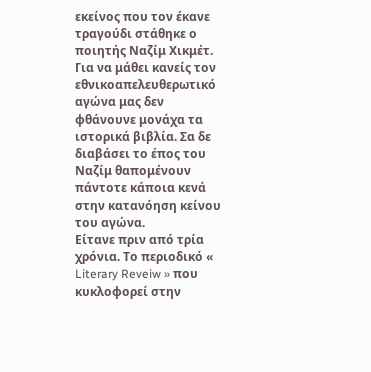εκείνος που τον έκανε τραγούδι στάθηκε ο ποιητής Ναζίμ Χικμέτ. Για να μάθει κανείς τον εθνικοαπελευθερωτικό αγώνα μας δεν φθάνουνε μονάχα τα ιστορικά βιβλία. Σα δε διαβάσει το έπος του Ναζίμ θαπομένουν πάντοτε κάποια κενά στην κατανόηση κείνου του αγώνα.
Είτανε πριν από τρία χρόνια. Το περιοδικό «  Literary Reveiw » που κυκλοφορεί στην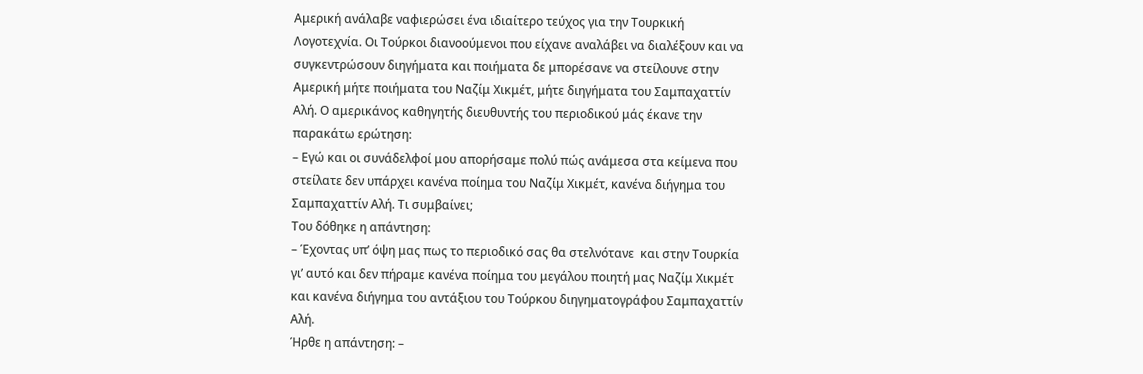Αμερική ανάλαβε ναφιερώσει ένα ιδιαίτερο τεύχος για την Τουρκική Λογοτεχνία. Οι Τούρκοι διανοούμενοι που είχανε αναλάβει να διαλέξουν και να συγκεντρώσουν διηγήματα και ποιήματα δε μπορέσανε να στείλουνε στην Αμερική μήτε ποιήματα του Ναζίμ Χικμέτ, μήτε διηγήματα του Σαμπαχαττίν Αλή. Ο αμερικάνος καθηγητής διευθυντής του περιοδικού μάς έκανε την παρακάτω ερώτηση:
– Εγώ και οι συνάδελφοί μου απορήσαμε πολύ πώς ανάμεσα στα κείμενα που στείλατε δεν υπάρχει κανένα ποίημα του Ναζίμ Χικμέτ, κανένα διήγημα του Σαμπαχαττίν Αλή. Τι συμβαίνει;
Του δόθηκε η απάντηση:
– Έχοντας υπ’ όψη μας πως το περιοδικό σας θα στελνότανε  και στην Τουρκία γι’ αυτό και δεν πήραμε κανένα ποίημα του μεγάλου ποιητή μας Ναζίμ Χικμέτ και κανένα διήγημα του αντάξιου του Τούρκου διηγηματογράφου Σαμπαχαττίν Αλή.
Ήρθε η απάντηση: –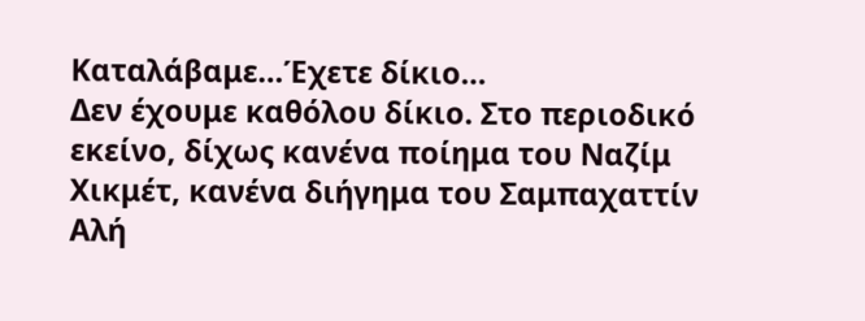Καταλάβαμε…Έχετε δίκιο…
Δεν έχουμε καθόλου δίκιο. Στο περιοδικό εκείνο, δίχως κανένα ποίημα του Ναζίμ Χικμέτ, κανένα διήγημα του Σαμπαχαττίν Αλή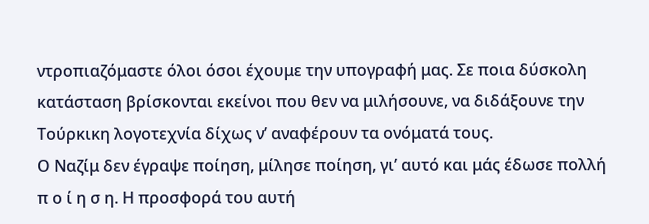ντροπιαζόμαστε όλοι όσοι έχουμε την υπογραφή μας. Σε ποια δύσκολη κατάσταση βρίσκονται εκείνοι που θεν να μιλήσουνε, να διδάξουνε την Τούρκικη λογοτεχνία δίχως ν’ αναφέρουν τα ονόματά τους.
Ο Ναζίμ δεν έγραψε ποίηση, μίλησε ποίηση, γι’ αυτό και μάς έδωσε πολλή
π ο ί η σ η. Η προσφορά του αυτή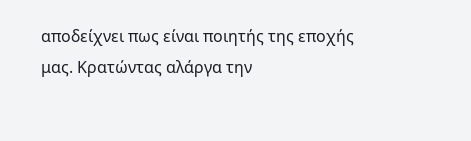αποδείχνει πως είναι ποιητής της εποχής μας. Κρατώντας αλάργα την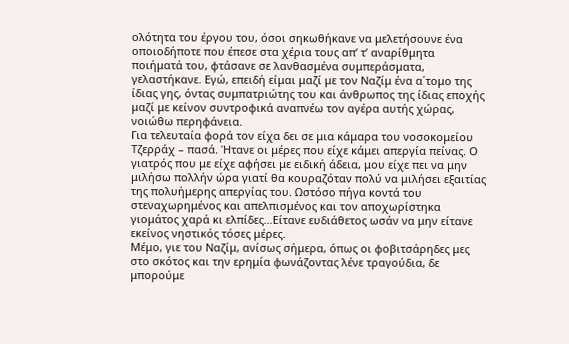ολότητα του έργου του, όσοι σηκωθήκανε να μελετήσουνε ένα οποιοδήποτε που έπεσε στα χέρια τους απ’ τ’ αναρίθμητα ποιήματά του, φτάσανε σε λανθασμένα συμπεράσματα, γελαστήκανε. Εγώ, επειδή είμαι μαζί με τον Ναζίμ ένα α΄τομο της ίδιας γης, όντας συμπατριώτης του και άνθρωπος της ίδιας εποχής μαζί με κείνον συντροφικά αναπνέω τον αγέρα αυτής χώρας, νοιώθω περηφάνεια.
Για τελευταία φορά τον είχα δει σε μια κάμαρα του νοσοκομείου Τζερράχ – πασά. Ήτανε οι μέρες που είχε κάμει απεργία πείνας. Ο γιατρός που με είχε αφήσει με ειδική άδεια, μου είχε πει να μην μιλήσω πολλήν ώρα γιατί θα κουραζόταν πολύ να μιλήσει εξαιτίας της πολυήμερης απεργίας του. Ωστόσο πήγα κοντά του στεναχωρημένος και απελπισμένος και τον αποχωρίστηκα γιομάτος χαρά κι ελπίδες…Είτανε ευδιάθετος ωσάν να μην είτανε εκείνος νηστικός τόσες μέρες.
Μέμο, γιε του Ναζίμ, ανίσως σήμερα, όπως οι φοβιτσάρηδες μες στο σκότος και την ερημία φωνάζοντας λένε τραγούδια, δε μπορούμε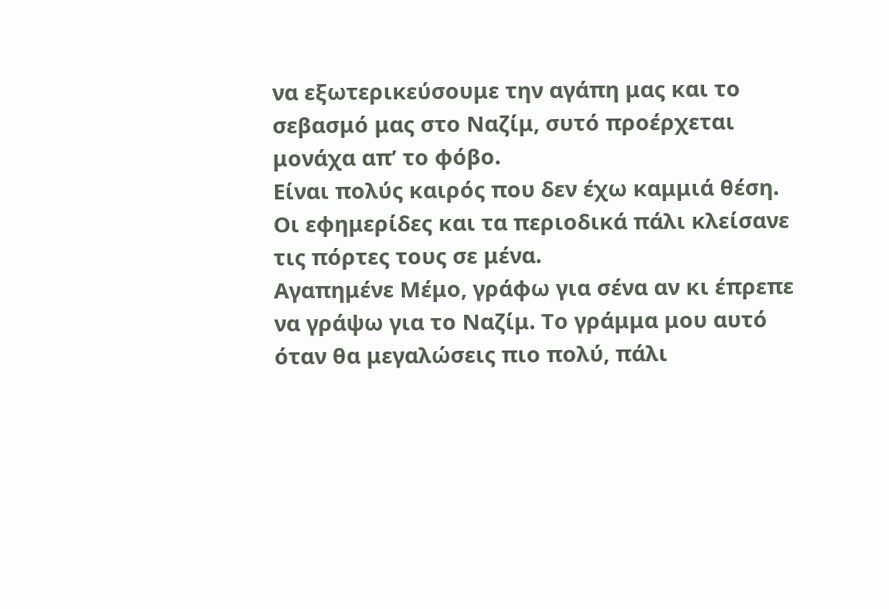να εξωτερικεύσουμε την αγάπη μας και το σεβασμό μας στο Ναζίμ, συτό προέρχεται μονάχα απ’ το φόβο.
Είναι πολύς καιρός που δεν έχω καμμιά θέση. Οι εφημερίδες και τα περιοδικά πάλι κλείσανε τις πόρτες τους σε μένα.
Αγαπημένε Μέμο, γράφω για σένα αν κι έπρεπε να γράψω για το Ναζίμ. Το γράμμα μου αυτό όταν θα μεγαλώσεις πιο πολύ, πάλι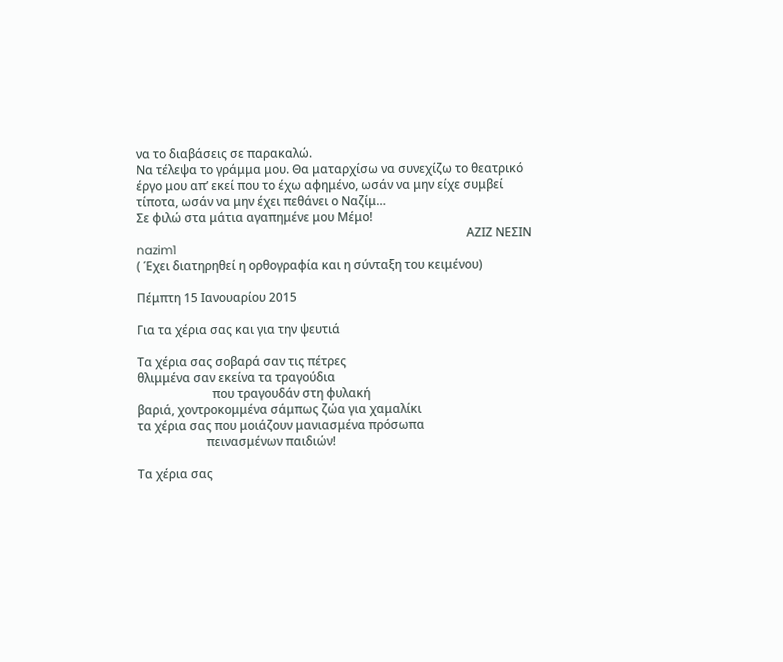να το διαβάσεις σε παρακαλώ.
Να τέλεψα το γράμμα μου. Θα ματαρχίσω να συνεχίζω το θεατρικό έργο μου απ’ εκεί που το έχω αφημένο, ωσάν να μην είχε συμβεί τίποτα, ωσάν να μην έχει πεθάνει ο Ναζίμ…
Σε φιλώ στα μάτια αγαπημένε μου Μέμο!
                                                                                                              ΑΖΙΖ ΝΕΣΙΝ
nazim1
( Έχει διατηρηθεί η ορθογραφία και η σύνταξη του κειμένου)

Πέμπτη 15 Ιανουαρίου 2015

Για τα χέρια σας και για την ψευτιά

Τα χέρια σας σοβαρά σαν τις πέτρες
θλιμμένα σαν εκείνα τα τραγούδια
                         που τραγουδάν στη φυλακή
βαριά, χοντροκομμένα σάμπως ζώα για χαμαλίκι
τα χέρια σας που μοιάζουν μανιασμένα πρόσωπα
                       πεινασμένων παιδιών!

Τα χέρια σας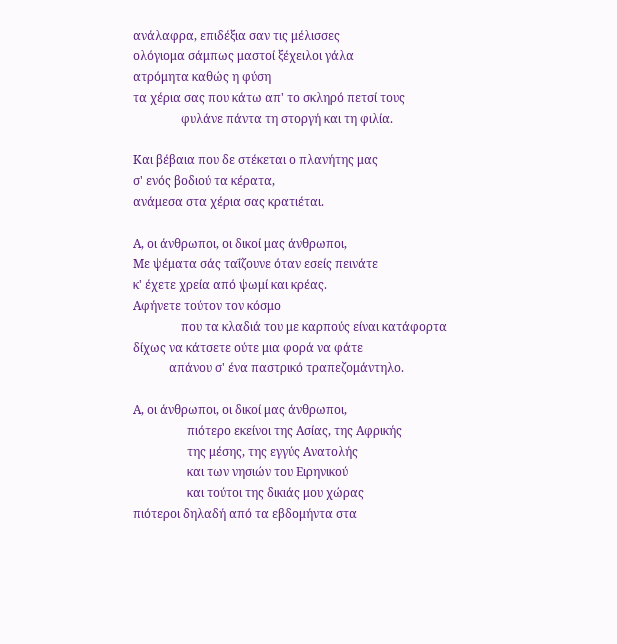ανάλαφρα, επιδέξια σαν τις μέλισσες
ολόγιομα σάμπως μαστοί ξέχειλοι γάλα
ατρόμητα καθώς η φύση
τα χέρια σας που κάτω απ' το σκληρό πετσί τους
                φυλάνε πάντα τη στοργή και τη φιλία.

Και βέβαια που δε στέκεται ο πλανήτης μας
σ' ενός βοδιού τα κέρατα,
ανάμεσα στα χέρια σας κρατιέται.

Α, οι άνθρωποι, οι δικοί μας άνθρωποι,
Με ψέματα σάς ταΐζουνε όταν εσείς πεινάτε
κ' έχετε χρεία από ψωμί και κρέας.
Αφήνετε τούτον τον κόσμο
                που τα κλαδιά του με καρπούς είναι κατάφορτα
δίχως να κάτσετε ούτε μια φορά να φάτε
            απάνου σ' ένα παστρικό τραπεζομάντηλο.

Α, οι άνθρωποι, οι δικοί μας άνθρωποι,
                  πιότερο εκείνοι της Ασίας, της Αφρικής
                  της μέσης, της εγγύς Ανατολής
                  και των νησιών του Ειρηνικού
                  και τούτοι της δικιάς μου χώρας
πιότεροι δηλαδή από τα εβδομήντα στα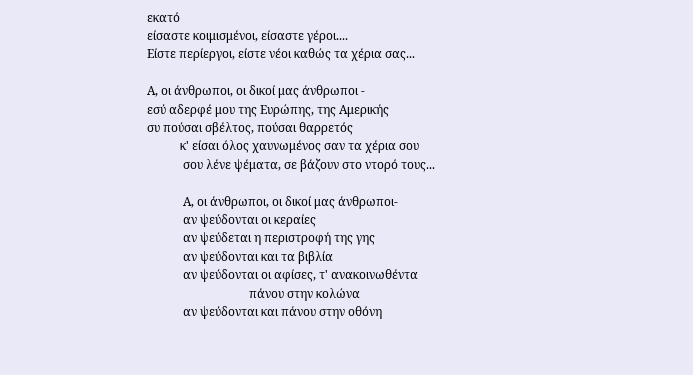εκατό
είσαστε κοιμισμένοι, είσαστε γέροι....
Είστε περίεργοι, είστε νέοι καθώς τα χέρια σας...

Α, οι άνθρωποι, οι δικοί μας άνθρωποι -
εσύ αδερφέ μου της Ευρώπης, της Αμερικής
συ πούσαι σβέλτος, πούσαι θαρρετός
           κ' είσαι όλος χαυνωμένος σαν τα χέρια σου
            σου λένε ψέματα, σε βάζουν στο ντορό τους...

            Α, οι άνθρωποι, οι δικοί μας άνθρωποι-
            αν ψεύδονται οι κεραίες
            αν ψεύδεται η περιστροφή της γης
            αν ψεύδονται και τα βιβλία
            αν ψεύδονται οι αφίσες, τ' ανακοινωθέντα
                                  πάνου στην κολώνα
            αν ψεύδονται και πάνου στην οθόνη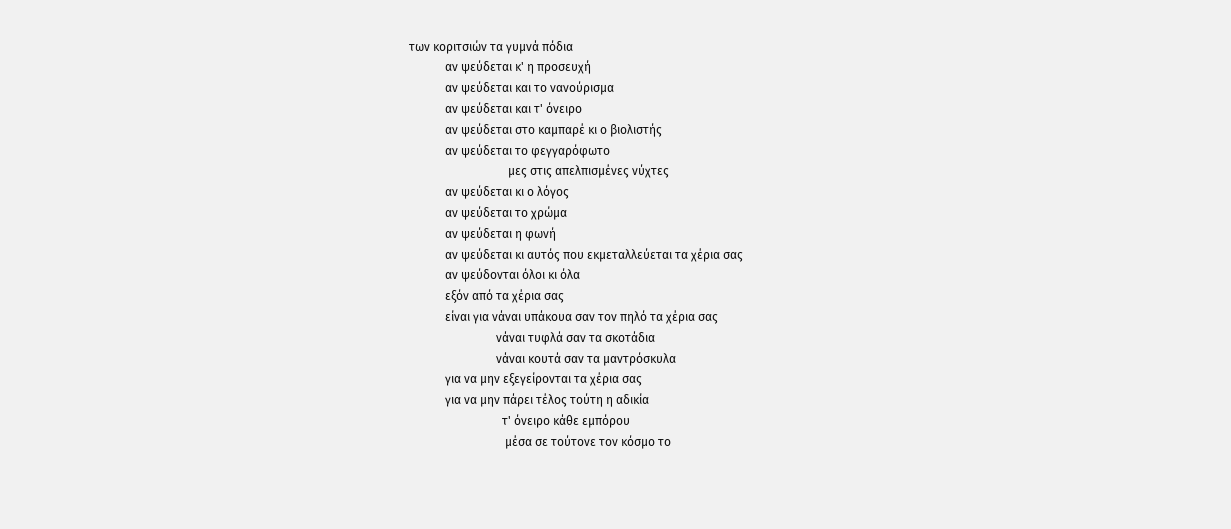των κοριτσιών τα γυμνά πόδια
            αν ψεύδεται κ' η προσευχή
            αν ψεύδεται και το νανούρισμα
            αν ψεύδεται και τ' όνειρο
            αν ψεύδεται στο καμπαρέ κι ο βιολιστής
            αν ψεύδεται το φεγγαρόφωτο
                                 μες στις απελπισμένες νύχτες
            αν ψεύδεται κι ο λόγος
            αν ψεύδεται το χρώμα
            αν ψεύδεται η φωνή
            αν ψεύδεται κι αυτός που εκμεταλλεύεται τα χέρια σας
            αν ψεύδονται όλοι κι όλα
            εξόν από τα χέρια σας
            είναι για νάναι υπάκουα σαν τον πηλό τα χέρια σας
                             νάναι τυφλά σαν τα σκοτάδια
                             νάναι κουτά σαν τα μαντρόσκυλα
            για να μην εξεγείρονται τα χέρια σας
            για να μην πάρει τέλος τούτη η αδικία
                               τ' όνειρο κάθε εμπόρου
                                μέσα σε τούτονε τον κόσμο το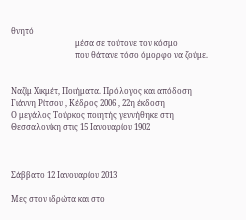θνητό
                                μέσα σε τούτονε τον κόσμο
                                που θάτανε τόσο όμορφο να ζούμε.


Ναζίμ Χικμέτ, Ποιήματα. Πρόλογος και απόδοση Γιάννη Ρίτσου , Κέδρος 2006 , 22η έκδοση
Ο μεγάλος Τούρκος ποιητής γεννήθηκε στη Θεσσαλονίκη στις 15 Ιανουαρίου 1902



Σάββατο 12 Ιανουαρίου 2013

Μες στον ιδρώτα και στο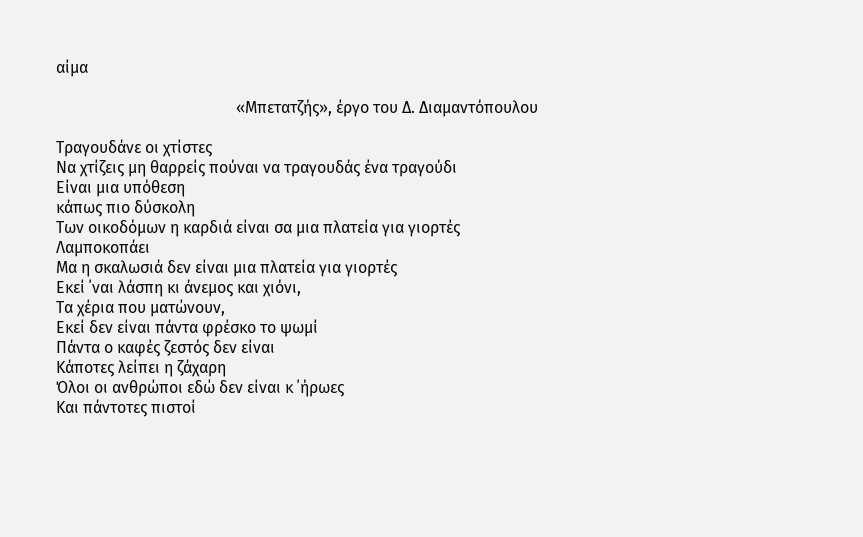αίμα

                                             «Μπετατζής», έργο του Δ. Διαμαντόπουλου

Τραγουδάνε οι χτίστες
Να χτίζεις μη θαρρείς πούναι να τραγουδάς ένα τραγούδι
Είναι μια υπόθεση
κάπως πιο δύσκολη
Των οικοδόμων η καρδιά είναι σα μια πλατεία για γιορτές
Λαμποκοπάει
Μα η σκαλωσιά δεν είναι μια πλατεία για γιορτές
Εκεί ΄ναι λάσπη κι άνεμος και χιόνι,
Τα χέρια που ματώνουν,
Εκεί δεν είναι πάντα φρέσκο το ψωμί
Πάντα ο καφές ζεστός δεν είναι
Κάποτες λείπει η ζάχαρη
Όλοι οι ανθρώποι εδώ δεν είναι κ ΄ήρωες
Και πάντοτες πιστοί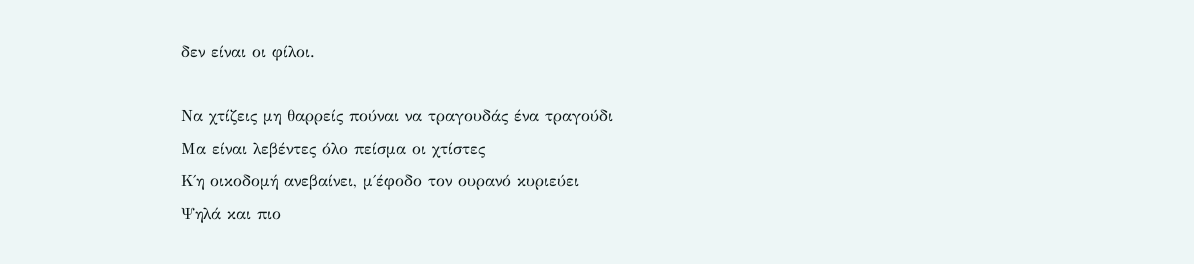δεν είναι οι φίλοι.

Να χτίζεις μη θαρρείς πούναι να τραγουδάς ένα τραγούδι
Μα είναι λεβέντες όλο πείσμα οι χτίστες
Κ΄η οικοδομή ανεβαίνει, μ΄έφοδο τον ουρανό κυριεύει
Ψηλά και πιο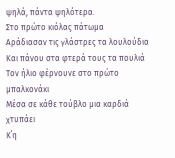ψηλά, πάντα ψηλότερα.
Στο πρώτο κιόλας πάτωμα
Αράδιασαν τις γλάστρες τα λουλούδια
Και πάνου στα φτερά τους τα πουλιά
Τον ήλιο φέρνουνε στο πρώτο μπαλκονάκι
Μέσα σε κάθε τούβλο μια καρδιά χτυπάει
Κ΄η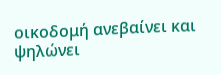οικοδομή ανεβαίνει και ψηλώνει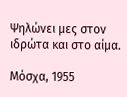Ψηλώνει μες στον ιδρώτα και στο αίμα.

Μόσχα, 1955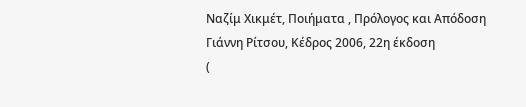Ναζίμ Χικμέτ, Ποιήματα , Πρόλογος και Απόδοση Γιάννη Ρίτσου, Κέδρος 2006, 22η έκδοση
(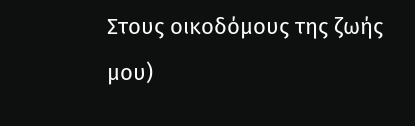Στους οικοδόμους της ζωής μου)